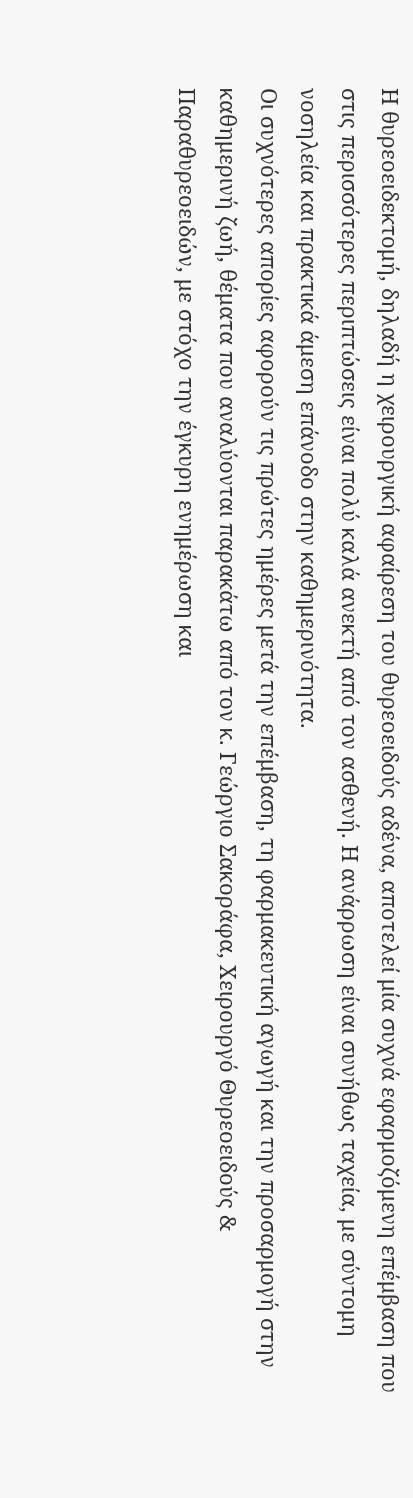Η θυρεοειδεκτομή, δηλαδή η χειρουργική αφαίρεση του θυρεοειδούς αδένα, αποτελεί μία συχνά εφαρμοζόμενη επέμβαση που στις περισσότερες περιπτώσεις είναι πολύ καλά ανεκτή από τον ασθενή. Η ανάρρωση είναι συνήθως ταχεία, με σύντομη νοσηλεία και πρακτικά άμεση επάνοδο στην καθημερινότητα.
Οι συχνότερες απορίες αφορούν τις πρώτες ημέρες μετά την επέμβαση, τη φαρμακευτική αγωγή και την προσαρμογή στην καθημερινή ζωή, θέματα που αναλύονται παρακάτω από τον κ. Γεώργιο Σακοράφα, Χειρουργό Θυρεοειδούς & Παραθυρεοειδών, με στόχο την έγκυρη ενημέρωση και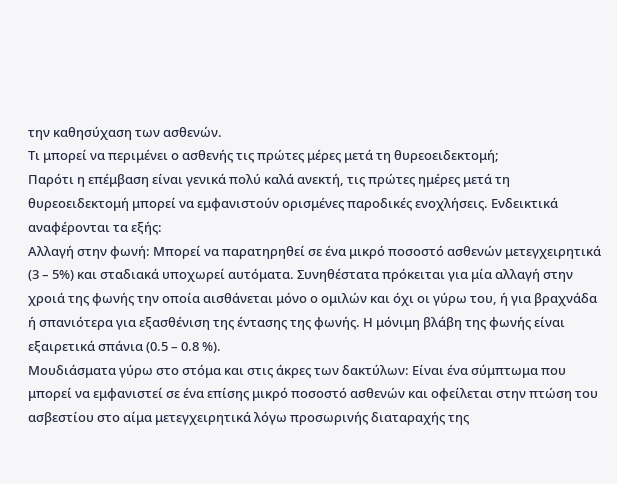την καθησύχαση των ασθενών.
Τι μπορεί να περιμένει ο ασθενής τις πρώτες μέρες μετά τη θυρεοειδεκτομή;
Παρότι η επέμβαση είναι γενικά πολύ καλά ανεκτή, τις πρώτες ημέρες μετά τη θυρεοειδεκτομή μπορεί να εμφανιστούν ορισμένες παροδικές ενοχλήσεις. Ενδεικτικά αναφέρονται τα εξής:
Αλλαγή στην φωνή: Μπορεί να παρατηρηθεί σε ένα μικρό ποσοστό ασθενών μετεγχειρητικά (3 – 5%) και σταδιακά υποχωρεί αυτόματα. Συνηθέστατα πρόκειται για μία αλλαγή στην χροιά της φωνής την οποία αισθάνεται μόνο ο ομιλών και όχι οι γύρω του, ή για βραχνάδα ή σπανιότερα για εξασθένιση της έντασης της φωνής. Η μόνιμη βλάβη της φωνής είναι εξαιρετικά σπάνια (0.5 – 0.8 %).
Μουδιάσματα γύρω στο στόμα και στις άκρες των δακτύλων: Είναι ένα σύμπτωμα που μπορεί να εμφανιστεί σε ένα επίσης μικρό ποσοστό ασθενών και οφείλεται στην πτώση του ασβεστίου στο αίμα μετεγχειρητικά λόγω προσωρινής διαταραχής της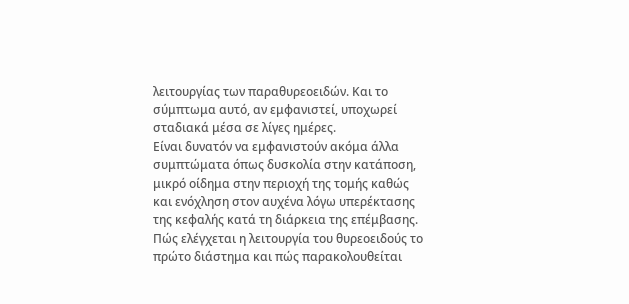λειτουργίας των παραθυρεοειδών. Και το σύμπτωμα αυτό, αν εμφανιστεί, υποχωρεί σταδιακά μέσα σε λίγες ημέρες.
Είναι δυνατόν να εμφανιστούν ακόμα άλλα συμπτώματα όπως δυσκολία στην κατάποση, μικρό οίδημα στην περιοχή της τομής καθώς και ενόχληση στον αυχένα λόγω υπερέκτασης της κεφαλής κατά τη διάρκεια της επέμβασης.
Πώς ελέγχεται η λειτουργία του θυρεοειδούς το πρώτο διάστημα και πώς παρακολουθείται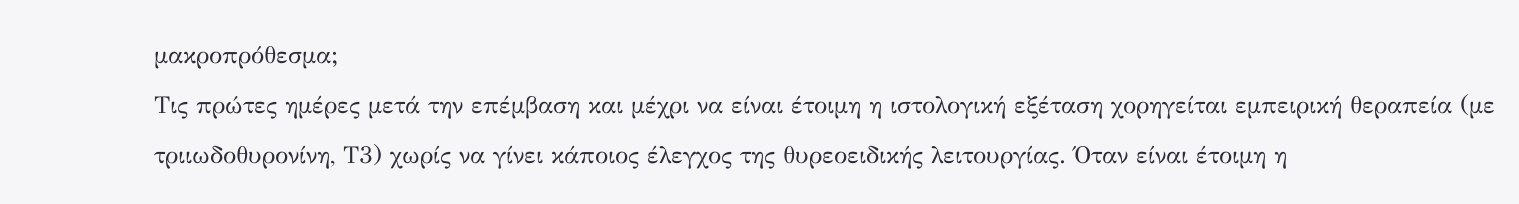μακροπρόθεσμα;
Τις πρώτες ημέρες μετά την επέμβαση και μέχρι να είναι έτοιμη η ιστολογική εξέταση χορηγείται εμπειρική θεραπεία (με τριιωδοθυρονίνη, Τ3) χωρίς να γίνει κάποιος έλεγχος της θυρεοειδικής λειτουργίας. Όταν είναι έτοιμη η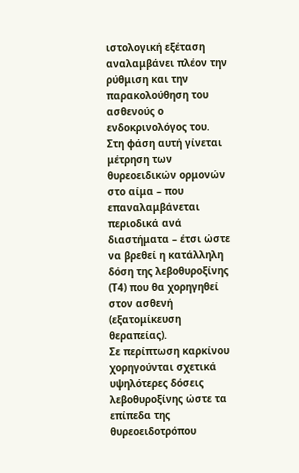ιστολογική εξέταση αναλαμβάνει πλέον την ρύθμιση και την παρακολούθηση του ασθενούς ο ενδοκρινολόγος του. Στη φάση αυτή γίνεται μέτρηση των θυρεοειδικών ορμονών στο αίμα – που επαναλαμβάνεται περιοδικά ανά διαστήματα – έτσι ώστε να βρεθεί η κατάλληλη δόση της λεβοθυροξίνης (Τ4) που θα χορηγηθεί στον ασθενή (εξατομίκευση θεραπείας).
Σε περίπτωση καρκίνου χορηγούνται σχετικά υψηλότερες δόσεις λεβοθυροξίνης ώστε τα επίπεδα της θυρεοειδοτρόπου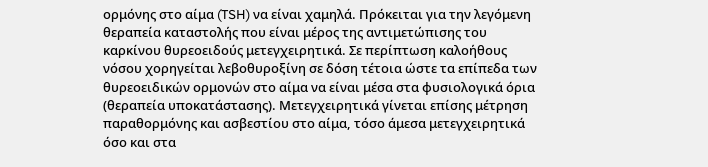ορμόνης στο αίμα (TSH) να είναι χαμηλά. Πρόκειται για την λεγόμενη θεραπεία καταστολής που είναι μέρος της αντιμετώπισης του καρκίνου θυρεοειδούς μετεγχειρητικά. Σε περίπτωση καλοήθους νόσου χορηγείται λεβοθυροξίνη σε δόση τέτοια ώστε τα επίπεδα των θυρεοειδικών ορμονών στο αίμα να είναι μέσα στα φυσιολογικά όρια (θεραπεία υποκατάστασης). Μετεγχειρητικά γίνεται επίσης μέτρηση παραθορμόνης και ασβεστίου στο αίμα, τόσο άμεσα μετεγχειρητικά όσο και στα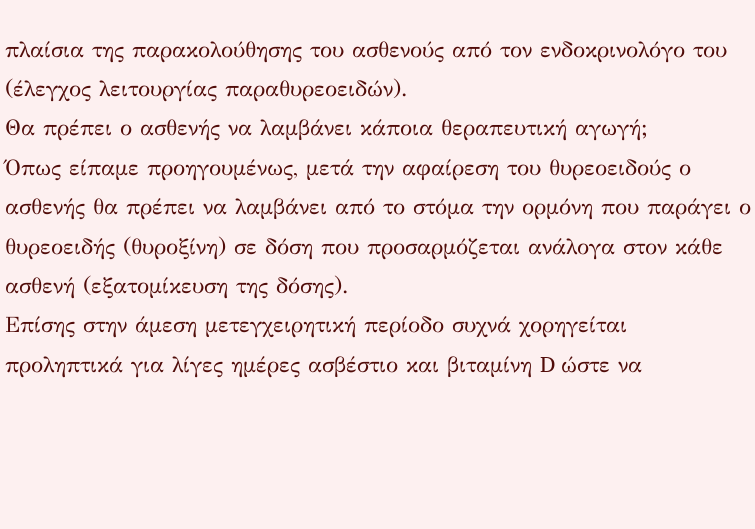πλαίσια της παρακολούθησης του ασθενούς από τον ενδοκρινολόγο του (έλεγχος λειτουργίας παραθυρεοειδών).
Θα πρέπει ο ασθενής να λαμβάνει κάποια θεραπευτική αγωγή;
Όπως είπαμε προηγουμένως, μετά την αφαίρεση του θυρεοειδούς ο ασθενής θα πρέπει να λαμβάνει από το στόμα την ορμόνη που παράγει ο θυρεοειδής (θυροξίνη) σε δόση που προσαρμόζεται ανάλογα στον κάθε ασθενή (εξατομίκευση της δόσης).
Επίσης στην άμεση μετεγχειρητική περίοδο συχνά χορηγείται προληπτικά για λίγες ημέρες ασβέστιο και βιταμίνη D ώστε να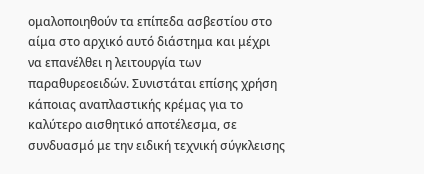ομαλοποιηθούν τα επίπεδα ασβεστίου στο αίμα στο αρχικό αυτό διάστημα και μέχρι να επανέλθει η λειτουργία των παραθυρεοειδών. Συνιστάται επίσης χρήση κάποιας αναπλαστικής κρέμας για το καλύτερο αισθητικό αποτέλεσμα, σε συνδυασμό με την ειδική τεχνική σύγκλεισης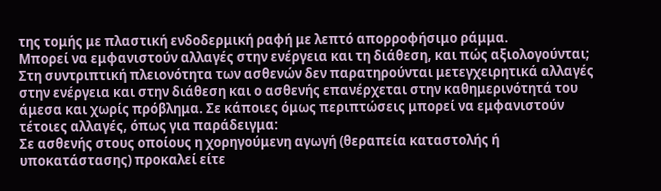της τομής με πλαστική ενδοδερμική ραφή με λεπτό απορροφήσιμο ράμμα.
Μπορεί να εμφανιστούν αλλαγές στην ενέργεια και τη διάθεση, και πώς αξιολογούνται;
Στη συντριπτική πλειονότητα των ασθενών δεν παρατηρούνται μετεγχειρητικά αλλαγές στην ενέργεια και στην διάθεση και ο ασθενής επανέρχεται στην καθημερινότητά του άμεσα και χωρίς πρόβλημα. Σε κάποιες όμως περιπτώσεις μπορεί να εμφανιστούν τέτοιες αλλαγές, όπως για παράδειγμα:
Σε ασθενής στους οποίους η χορηγούμενη αγωγή (θεραπεία καταστολής ή υποκατάστασης) προκαλεί είτε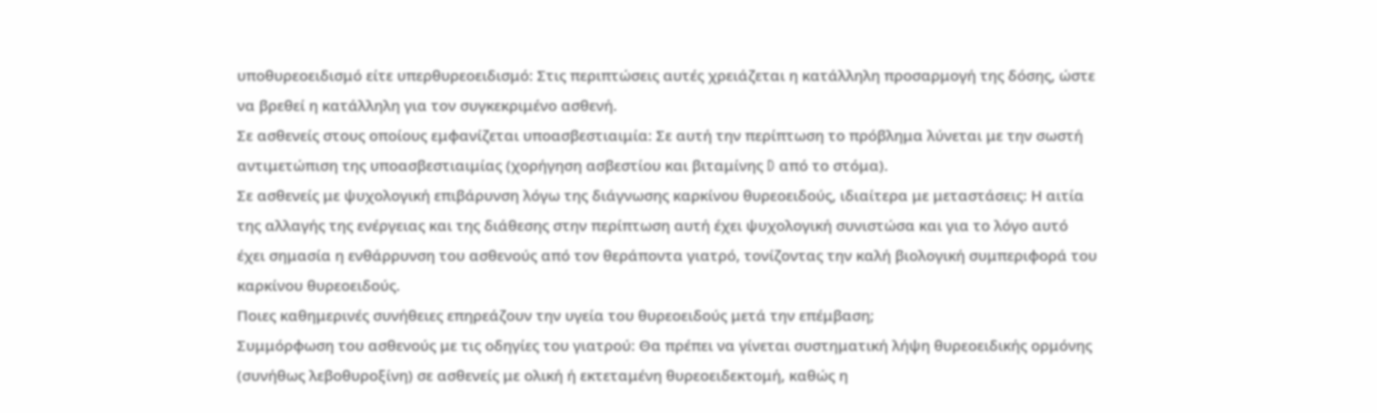υποθυρεοειδισμό είτε υπερθυρεοειδισμό: Στις περιπτώσεις αυτές χρειάζεται η κατάλληλη προσαρμογή της δόσης, ώστε να βρεθεί η κατάλληλη για τον συγκεκριμένο ασθενή.
Σε ασθενείς στους οποίους εμφανίζεται υποασβεστιαιμία: Σε αυτή την περίπτωση το πρόβλημα λύνεται με την σωστή αντιμετώπιση της υποασβεστιαιμίας (χορήγηση ασβεστίου και βιταμίνης D από το στόμα).
Σε ασθενείς με ψυχολογική επιβάρυνση λόγω της διάγνωσης καρκίνου θυρεοειδούς, ιδιαίτερα με μεταστάσεις: Η αιτία της αλλαγής της ενέργειας και της διάθεσης στην περίπτωση αυτή έχει ψυχολογική συνιστώσα και για το λόγο αυτό έχει σημασία η ενθάρρυνση του ασθενούς από τον θεράποντα γιατρό, τονίζοντας την καλή βιολογική συμπεριφορά του καρκίνου θυρεοειδούς.
Ποιες καθημερινές συνήθειες επηρεάζουν την υγεία του θυρεοειδούς μετά την επέμβαση;
Συμμόρφωση του ασθενούς με τις οδηγίες του γιατρού: Θα πρέπει να γίνεται συστηματική λήψη θυρεοειδικής ορμόνης (συνήθως λεβοθυροξίνη) σε ασθενείς με ολική ή εκτεταμένη θυρεοειδεκτομή, καθώς η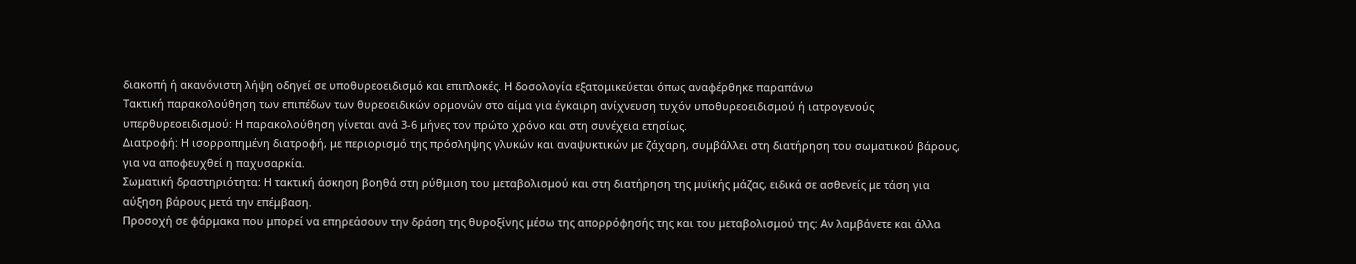διακοπή ή ακανόνιστη λήψη οδηγεί σε υποθυρεοειδισμό και επιπλοκές. Η δοσολογία εξατομικεύεται όπως αναφέρθηκε παραπάνω
Τακτική παρακολούθηση των επιπέδων των θυρεοειδικών ορμονών στο αίμα για έγκαιρη ανίχνευση τυχόν υποθυρεοειδισμού ή ιατρογενούς υπερθυρεοειδισμού: Η παρακολούθηση γίνεται ανά 3-6 μήνες τον πρώτο χρόνο και στη συνέχεια ετησίως.
Διατροφή: Η ισορροπημένη διατροφή, με περιορισμό της πρόσληψης γλυκών και αναψυκτικών με ζάχαρη, συμβάλλει στη διατήρηση του σωματικού βάρους, για να αποφευχθεί η παχυσαρκία.
Σωματική δραστηριότητα: Η τακτική άσκηση βοηθά στη ρύθμιση του μεταβολισμού και στη διατήρηση της μυϊκής μάζας, ειδικά σε ασθενείς με τάση για αύξηση βάρους μετά την επέμβαση.
Προσοχή σε φάρμακα που μπορεί να επηρεάσουν την δράση της θυροξίνης μέσω της απορρόφησής της και του μεταβολισμού της: Αν λαμβάνετε και άλλα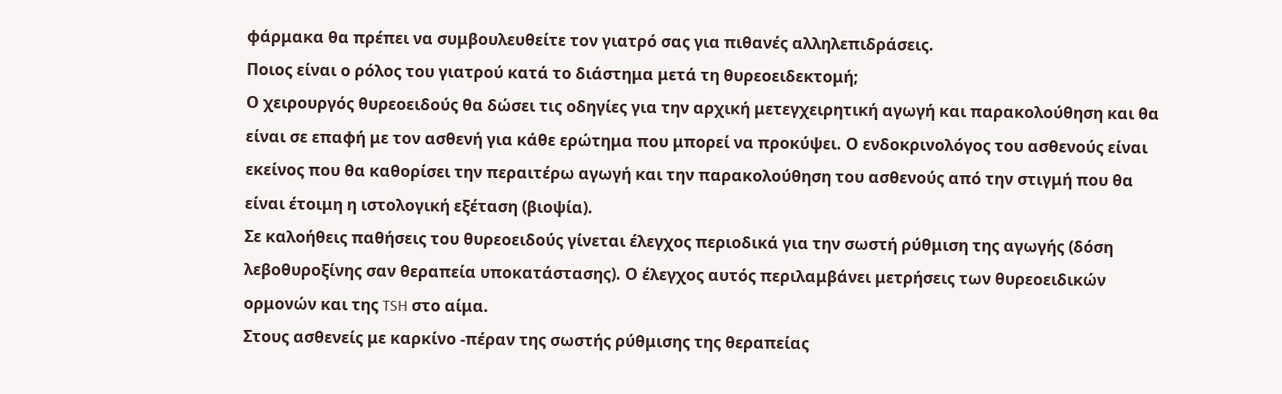φάρμακα θα πρέπει να συμβουλευθείτε τον γιατρό σας για πιθανές αλληλεπιδράσεις.
Ποιος είναι ο ρόλος του γιατρού κατά το διάστημα μετά τη θυρεοειδεκτομή;
Ο χειρουργός θυρεοειδούς θα δώσει τις οδηγίες για την αρχική μετεγχειρητική αγωγή και παρακολούθηση και θα είναι σε επαφή με τον ασθενή για κάθε ερώτημα που μπορεί να προκύψει. Ο ενδοκρινολόγος του ασθενούς είναι εκείνος που θα καθορίσει την περαιτέρω αγωγή και την παρακολούθηση του ασθενούς από την στιγμή που θα είναι έτοιμη η ιστολογική εξέταση (βιοψία).
Σε καλοήθεις παθήσεις του θυρεοειδούς γίνεται έλεγχος περιοδικά για την σωστή ρύθμιση της αγωγής (δόση λεβοθυροξίνης σαν θεραπεία υποκατάστασης). Ο έλεγχος αυτός περιλαμβάνει μετρήσεις των θυρεοειδικών ορμονών και της TSH στο αίμα.
Στους ασθενείς με καρκίνο -πέραν της σωστής ρύθμισης της θεραπείας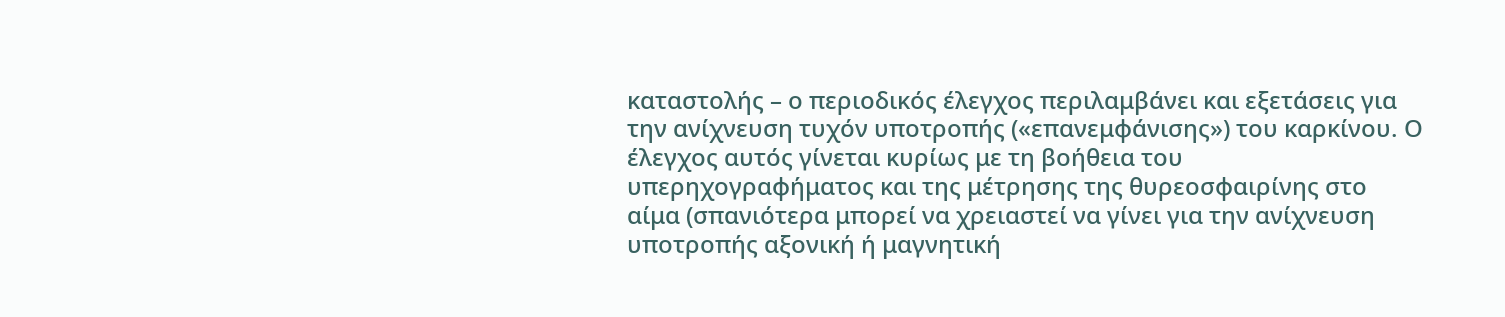καταστολής – ο περιοδικός έλεγχος περιλαμβάνει και εξετάσεις για την ανίχνευση τυχόν υποτροπής («επανεμφάνισης») του καρκίνου. Ο έλεγχος αυτός γίνεται κυρίως με τη βοήθεια του υπερηχογραφήματος και της μέτρησης της θυρεοσφαιρίνης στο αίμα (σπανιότερα μπορεί να χρειαστεί να γίνει για την ανίχνευση υποτροπής αξονική ή μαγνητική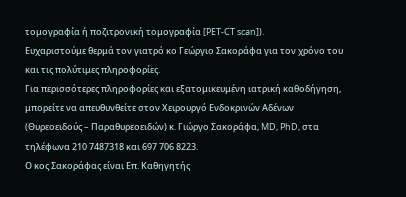τομογραφία ή ποζιτρονική τομογραφία [PET-CT scan]).
Ευχαριστούμε θερμά τον γιατρό κο Γεώργιο Σακοράφα για τον χρόνο του και τις πολύτιμες πληροφορίες.
Για περισσότερες πληροφορίες και εξατομικευμένη ιατρική καθοδήγηση, μπορείτε να απευθυνθείτε στον Χειρουργό Ενδοκρινών Αδένων (Θυρεοειδούς – Παραθυρεοειδών) κ. Γιώργο Σακοράφα, MD, PhD, στα τηλέφωνα 210 7487318 και 697 706 8223.
Ο κος Σακοράφας είναι Επ. Καθηγητής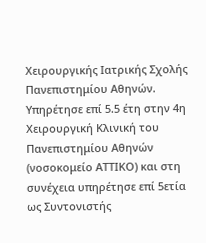Χειρουργικής Ιατρικής Σχολής Πανεπιστημίου Αθηνών. Υπηρέτησε επί 5.5 έτη στην 4η Χειρουργική Κλινική του Πανεπιστημίου Αθηνών (νοσοκομείο ΑΤΤΙΚΟ) και στη συνέχεια υπηρέτησε επί 5ετία ως Συντονιστής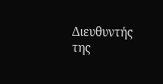Διευθυντής της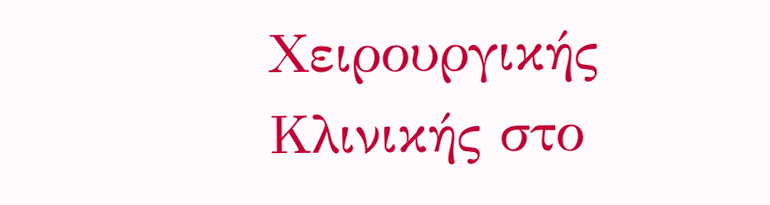Χειρουργικής Κλινικής στο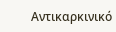Αντικαρκινικό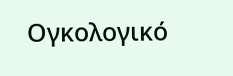Ογκολογικό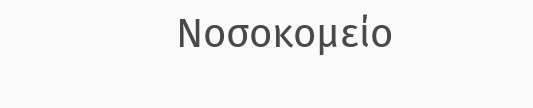Νοσοκομείο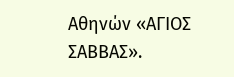Αθηνών «ΑΓΙΟΣ ΣΑΒΒΑΣ».